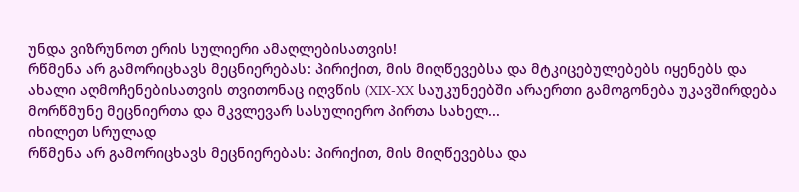უნდა ვიზრუნოთ ერის სულიერი ამაღლებისათვის!
რწმენა არ გამორიცხავს მეცნიერებას: პირიქით, მის მიღწევებსა და მტკიცებულებებს იყენებს და ახალი აღმოჩენებისათვის თვითონაც იღვწის (XIX-XX საუკუნეებში არაერთი გამოგონება უკავშირდება მორწმუნე მეცნიერთა და მკვლევარ სასულიერო პირთა სახელ...
იხილეთ სრულად
რწმენა არ გამორიცხავს მეცნიერებას: პირიქით, მის მიღწევებსა და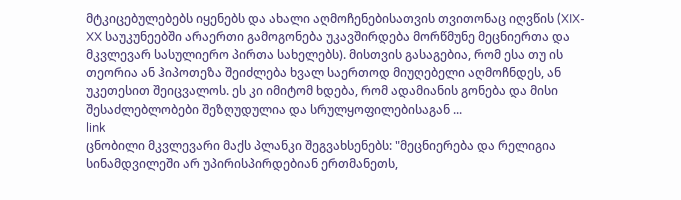მტკიცებულებებს იყენებს და ახალი აღმოჩენებისათვის თვითონაც იღვწის (XIX-XX საუკუნეებში არაერთი გამოგონება უკავშირდება მორწმუნე მეცნიერთა და მკვლევარ სასულიერო პირთა სახელებს). მისთვის გასაგებია, რომ ესა თუ ის თეორია ან ჰიპოთეზა შეიძლება ხვალ საერთოდ მიუღებელი აღმოჩნდეს, ან უკეთესით შეიცვალოს. ეს კი იმიტომ ხდება, რომ ადამიანის გონება და მისი შესაძლებლობები შეზღუდულია და სრულყოფილებისაგან ...
link
ცნობილი მკვლევარი მაქს პლანკი შეგვახსენებს: "მეცნიერება და რელიგია სინამდვილეში არ უპირისპირდებიან ერთმანეთს,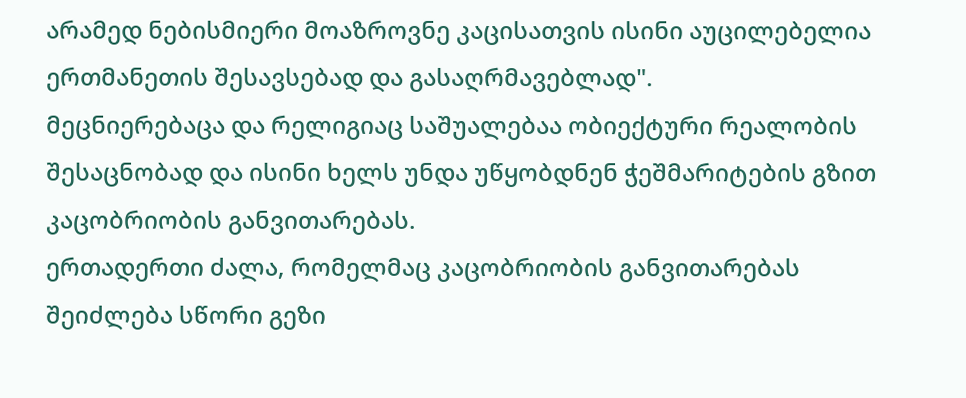არამედ ნებისმიერი მოაზროვნე კაცისათვის ისინი აუცილებელია ერთმანეთის შესავსებად და გასაღრმავებლად".
მეცნიერებაცა და რელიგიაც საშუალებაა ობიექტური რეალობის შესაცნობად და ისინი ხელს უნდა უწყობდნენ ჭეშმარიტების გზით კაცობრიობის განვითარებას.
ერთადერთი ძალა, რომელმაც კაცობრიობის განვითარებას შეიძლება სწორი გეზი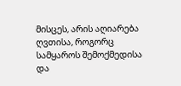მისცეს, არის აღიარება ღვთისა, როგორც სამყაროს შემოქმედისა და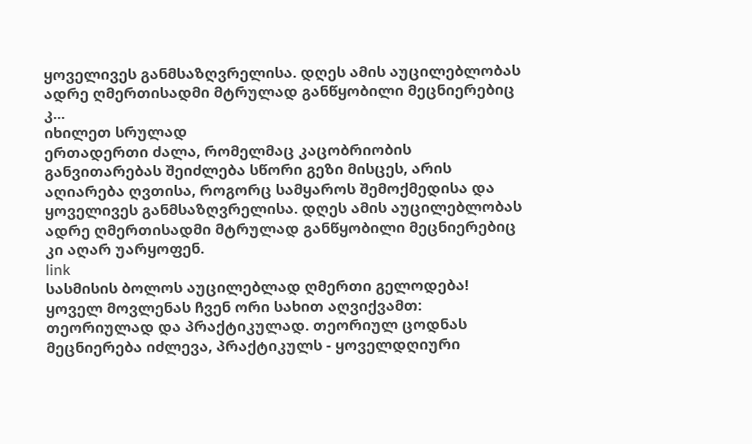ყოველივეს განმსაზღვრელისა. დღეს ამის აუცილებლობას ადრე ღმერთისადმი მტრულად განწყობილი მეცნიერებიც კ...
იხილეთ სრულად
ერთადერთი ძალა, რომელმაც კაცობრიობის განვითარებას შეიძლება სწორი გეზი მისცეს, არის აღიარება ღვთისა, როგორც სამყაროს შემოქმედისა და ყოველივეს განმსაზღვრელისა. დღეს ამის აუცილებლობას ადრე ღმერთისადმი მტრულად განწყობილი მეცნიერებიც კი აღარ უარყოფენ.
link
სასმისის ბოლოს აუცილებლად ღმერთი გელოდება!
ყოველ მოვლენას ჩვენ ორი სახით აღვიქვამთ: თეორიულად და პრაქტიკულად. თეორიულ ცოდნას მეცნიერება იძლევა, პრაქტიკულს - ყოველდღიური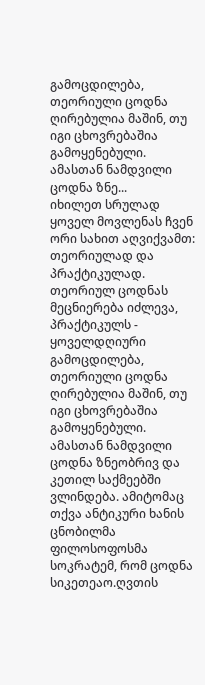გამოცდილება, თეორიული ცოდნა ღირებულია მაშინ, თუ იგი ცხოვრებაშია გამოყენებული. ამასთან ნამდვილი ცოდნა ზნე...
იხილეთ სრულად
ყოველ მოვლენას ჩვენ ორი სახით აღვიქვამთ: თეორიულად და პრაქტიკულად. თეორიულ ცოდნას მეცნიერება იძლევა, პრაქტიკულს - ყოველდღიური გამოცდილება, თეორიული ცოდნა ღირებულია მაშინ, თუ იგი ცხოვრებაშია გამოყენებული. ამასთან ნამდვილი ცოდნა ზნეობრივ და კეთილ საქმეებში ვლინდება. ამიტომაც თქვა ანტიკური ხანის ცნობილმა ფილოსოფოსმა სოკრატემ, რომ ცოდნა სიკეთეაო.ღვთის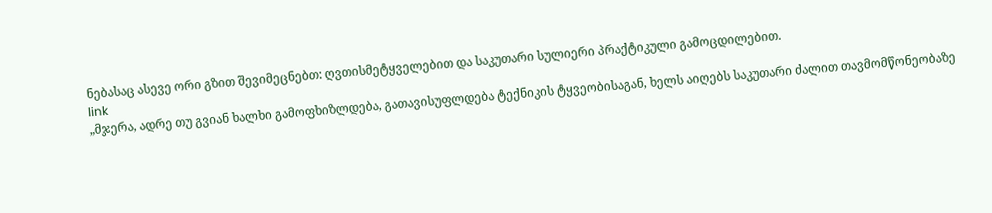ნებასაც ასევე ორი გზით შევიმეცნებთ: ღვთისმეტყველებით და საკუთარი სულიერი პრაქტიკული გამოცდილებით.
link
„მჯერა, ადრე თუ გვიან ხალხი გამოფხიზლდება, გათავისუფლდება ტექნიკის ტყვეობისაგან, ხელს აიღებს საკუთარი ძალით თავმომწონეობაზე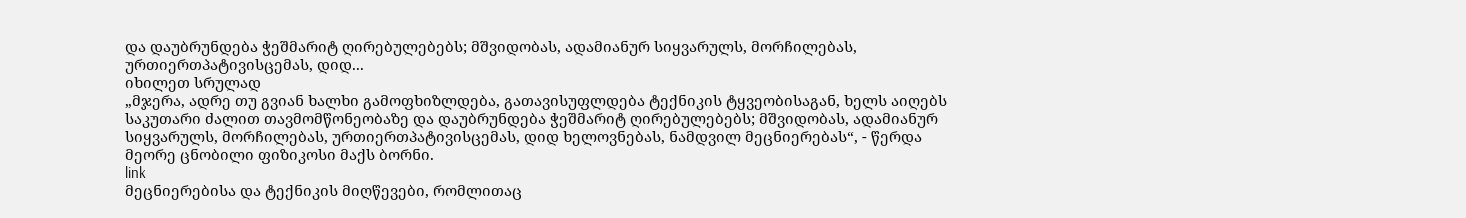და დაუბრუნდება ჭეშმარიტ ღირებულებებს; მშვიდობას, ადამიანურ სიყვარულს, მორჩილებას, ურთიერთპატივისცემას, დიდ...
იხილეთ სრულად
„მჯერა, ადრე თუ გვიან ხალხი გამოფხიზლდება, გათავისუფლდება ტექნიკის ტყვეობისაგან, ხელს აიღებს საკუთარი ძალით თავმომწონეობაზე და დაუბრუნდება ჭეშმარიტ ღირებულებებს; მშვიდობას, ადამიანურ სიყვარულს, მორჩილებას, ურთიერთპატივისცემას, დიდ ხელოვნებას, ნამდვილ მეცნიერებას“, - წერდა მეორე ცნობილი ფიზიკოსი მაქს ბორნი.
link
მეცნიერებისა და ტექნიკის მიღწევები, რომლითაც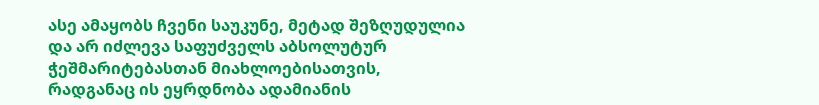ასე ამაყობს ჩვენი საუკუნე, მეტად შეზღუდულია და არ იძლევა საფუძველს აბსოლუტურ ჭეშმარიტებასთან მიახლოებისათვის, რადგანაც ის ეყრდნობა ადამიანის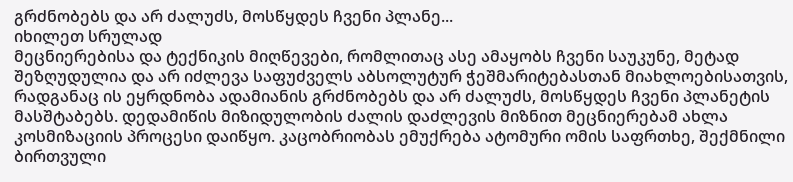გრძნობებს და არ ძალუძს, მოსწყდეს ჩვენი პლანე...
იხილეთ სრულად
მეცნიერებისა და ტექნიკის მიღწევები, რომლითაც ასე ამაყობს ჩვენი საუკუნე, მეტად შეზღუდულია და არ იძლევა საფუძველს აბსოლუტურ ჭეშმარიტებასთან მიახლოებისათვის, რადგანაც ის ეყრდნობა ადამიანის გრძნობებს და არ ძალუძს, მოსწყდეს ჩვენი პლანეტის მასშტაბებს. დედამიწის მიზიდულობის ძალის დაძლევის მიზნით მეცნიერებამ ახლა კოსმიზაციის პროცესი დაიწყო. კაცობრიობას ემუქრება ატომური ომის საფრთხე, შექმნილი ბირთვული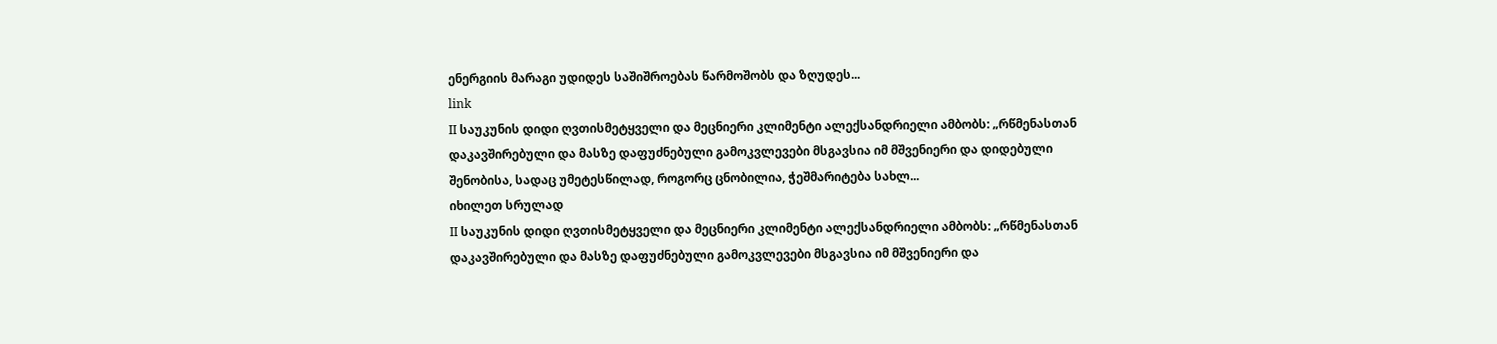ენერგიის მარაგი უდიდეს საშიშროებას წარმოშობს და ზღუდეს...
link
II საუკუნის დიდი ღვთისმეტყველი და მეცნიერი კლიმენტი ალექსანდრიელი ამბობს: „რწმენასთან დაკავშირებული და მასზე დაფუძნებული გამოკვლევები მსგავსია იმ მშვენიერი და დიდებული შენობისა, სადაც უმეტესწილად, როგორც ცნობილია, ჭეშმარიტება სახლ...
იხილეთ სრულად
II საუკუნის დიდი ღვთისმეტყველი და მეცნიერი კლიმენტი ალექსანდრიელი ამბობს: „რწმენასთან დაკავშირებული და მასზე დაფუძნებული გამოკვლევები მსგავსია იმ მშვენიერი და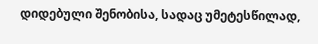დიდებული შენობისა, სადაც უმეტესწილად,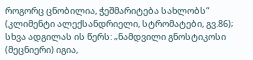როგორც ცნობილია, ჭეშმარიტება სახლობს“ (კლიმენტი ალექსანდრიელი, სტრომატები, გვ.86); სხვა ადგილას ის წერს: „ნამდვილი გნოსტიკოსი (მეცნიერი) იგია,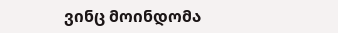ვინც მოინდომა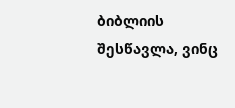ბიბლიის შესწავლა, ვინც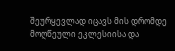შეურყევლად იცავს მის დრომდე მოღწეული ეკლესიისა და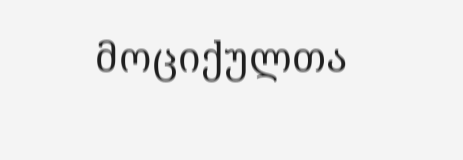მოციქულთა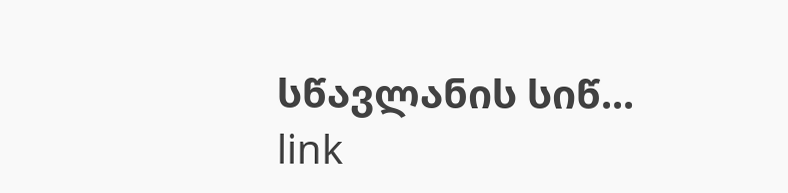სწავლანის სიწ...
link